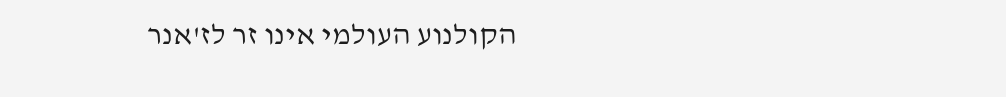הקולנוע העולמי אינו זר לז'אנר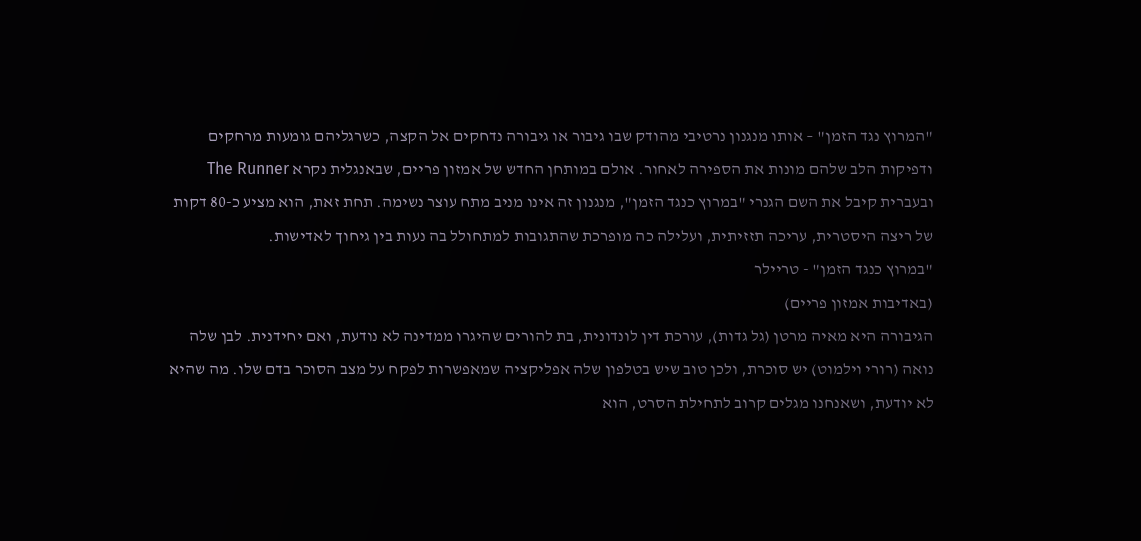"המרוץ נגד הזמן" – אותו מנגנון נרטיבי מהודק שבו גיבור או גיבורה נדחקים אל הקצה, כשרגליהם גומעות מרחקים ודפיקות הלב שלהם מונות את הספירה לאחור. אולם במותחן החדש של אמזון פריים, שבאנגלית נקרא The Runner ובעברית קיבל את השם הגנרי "במרוץ כנגד הזמן", מנגנון זה אינו מניב מתח עוצר נשימה. תחת זאת, הוא מציע כ-80 דקות של ריצה היסטרית, עריכה תזזיתית, ועלילה כה מופרכת שהתגובות למתחולל בה נעות בין גיחוך לאדישות.
"במרוץ כנגד הזמן" - טריילר
(באדיבות אמזון פריים)
הגיבורה היא מאיה מרטן (גל גדות), עורכת דין לונדונית, בת להורים שהיגרו ממדינה לא נודעת, ואם יחידנית. לבן שלה נואה (רורי וילמוט) יש סוכרת, ולכן טוב שיש בטלפון שלה אפליקציה שמאפשרות לפקח על מצב הסוכר בדם שלו. מה שהיא לא יודעת, ושאנחנו מגלים קרוב לתחילת הסרט, הוא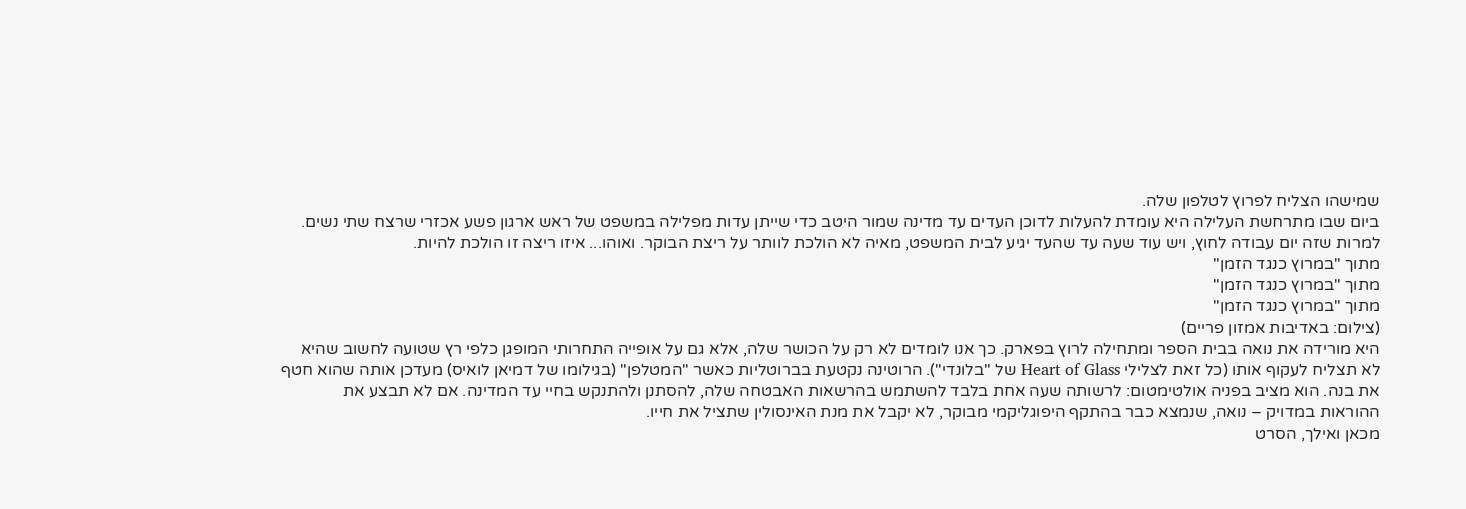שמישהו הצליח לפרוץ לטלפון שלה.
ביום שבו מתרחשת העלילה היא עומדת להעלות לדוכן העדים עד מדינה שמור היטב כדי שייתן עדות מפלילה במשפט של ראש ארגון פשע אכזרי שרצח שתי נשים. למרות שזה יום עבודה לחוץ, ויש עוד שעה עד שהעד יגיע לבית המשפט, מאיה לא הולכת לוותר על ריצת הבוקר. ואוהו... איזו ריצה זו הולכת להיות.
מתוך "במרוץ כנגד הזמן"
מתוך "במרוץ כנגד הזמן"
מתוך "במרוץ כנגד הזמן"
(צילום: באדיבות אמזון פריים)
היא מורידה את נואה בבית הספר ומתחילה לרוץ בפארק. כך אנו לומדים לא רק על הכושר שלה, אלא גם על אופייה התחרותי המופגן כלפי רץ שטועה לחשוב שהיא לא תצליח לעקוף אותו (כל זאת לצלילי Heart of Glass של "בלונדי"). הרוטינה נקטעת בברוטליות כאשר "המטלפן" (בגילומו של דמיאן לואיס) מעדכן אותה שהוא חטף את בנה. הוא מציב בפניה אולטימטום: לרשותה שעה אחת בלבד להשתמש בהרשאות האבטחה שלה, להסתנן ולהתנקש בחיי עד המדינה. אם לא תבצע את ההוראות במדויק – נואה, שנמצא כבר בהתקף היפוגליקמי מבוקר, לא יקבל את מנת האינסולין שתציל את חייו.
מכאן ואילך, הסרט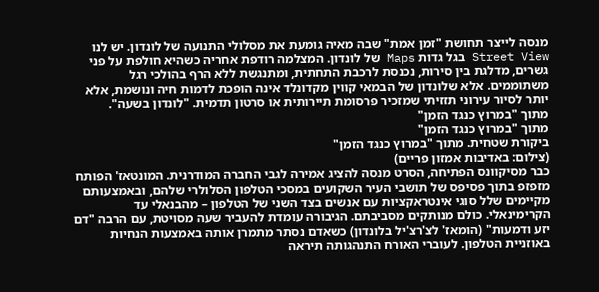מנסה לייצר תחושת "זמן אמת" שבה מאיה גומעת את מסלולי התנועה של לונדון. יש לנו Street View בגל גדות Maps של לונדון. המצלמה רודפת אחריה כשהיא חולפת על פני גשרים, מדלגת בין סירות, נכנסת לרכבת התחתית, ומתנגשת ללא הרף בהולכי רגל משתוממים. אלא שלונדון של הבמאי קווין מקדונלד אינה הופכת לדמות חיה ונושמת, אלא יותר לסיור עירוני תזזיתי שמזכיר פרסומת תיירותית או סרטון תדמית. "לונדון בשעה".
מתוך "במרוץ כנגד הזמן"
מתוך "במרוץ כנגד הזמן"
ביקורת שטחית. מתוך "במרוץ כנגד הזמן"
(צילום: באדיבות אמזון פריים)
כבר מסיקוונס הפתיחה, הסרט מנסה להציג אמירה לגבי החברה המודרנית. המונטאז' הפותח מזפזפ בתוך פסיפס של תושבי העיר השקועים במסכי הטלפון הסלולרי שלהם, ובאמצעותם מקיימים שלל סוגי אינטראקציות עם אנשים בצד השני של הטלפון – מהבנאלי עד הקרימינאלי. כולם מנותקים מסביבתם. הגיבורה עומדת להעביר שעה מסויטת, עם הרבה "דם יזע ודמעות" (הומאז' לצ'רצ'יל בלונדון) כשאדם נסתר מתמרן אותה באמצעות הנחיות באוזניית הטלפון. לעוברי האורח התנהגותה תיראה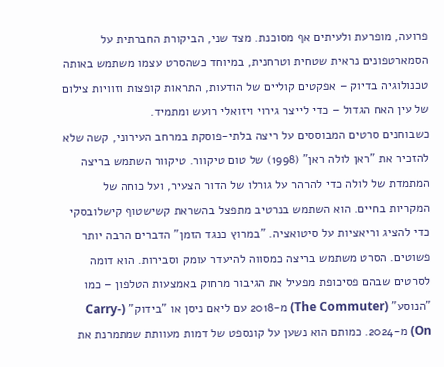פרועה, מופרעת ולעיתים אף מסוכנת. מצד שני, הביקורת החברתית על הסמארטפונים נראית שטחית וטרחנית, במיוחד כשהסרט עצמו משתמש באותה טכנולוגיה בדיוק – אפקטים קוליים של הודעות, התראות קופצות וזוויות צילום של עין האח הגדול – כדי לייצר גירוי ויזואלי רועש ומתמיד.
כשבוחנים סרטים המבוססים על ריצה בלתי-פוסקת במרחב העירוני, קשה שלא להזכיר את "ראן לולה ראן" (1998) של טום טיקוור. טיקוור השתמש בריצה המתמדת של לולה כדי להרהר על גורלו של הדור הצעיר, ועל כוחה של המקריות בחיים. הוא השתמש בנרטיב מתפצל בהשראת קשישטוף קישלובסקי כדי להציג וריאציות על סיטואציה. "במרוץ כנגד הזמן" הדברים הרבה יותר פשוטים. הסרט משתמש בריצה כמסווה להיעדר עומק וסבירות. הוא דומה לסרטים שבהם פסיכופת מפעיל את הגיבור מרחוק באמצעות הטלפון – כמו "הנוסע" (The Commuter) מ-2018 עם ליאם ניסן או "בידוק" (Carry-On) מ-2024. כמותם הוא נשען על קונספט של דמות מעוותת שמתמרנת את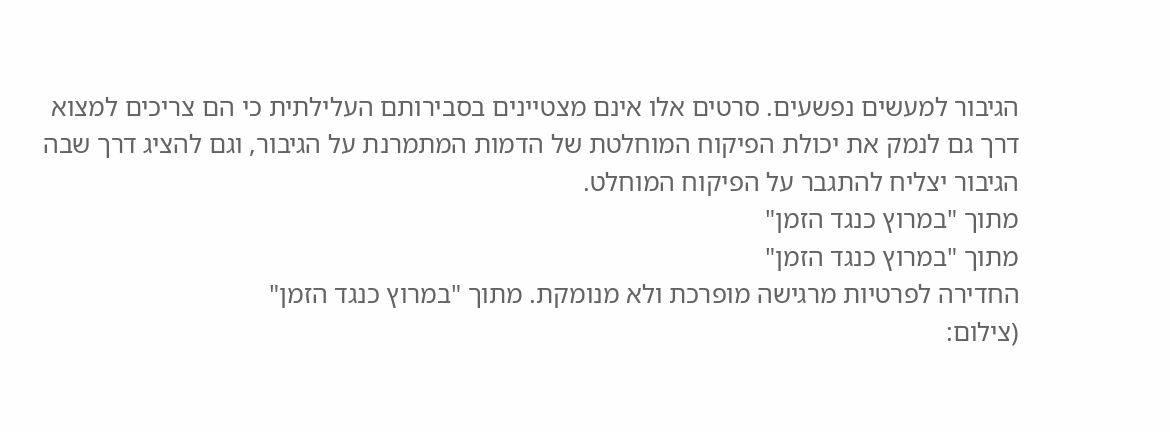הגיבור למעשים נפשעים. סרטים אלו אינם מצטיינים בסבירותם העלילתית כי הם צריכים למצוא דרך גם לנמק את יכולת הפיקוח המוחלטת של הדמות המתמרנת על הגיבור, וגם להציג דרך שבה הגיבור יצליח להתגבר על הפיקוח המוחלט.
מתוך "במרוץ כנגד הזמן"
מתוך "במרוץ כנגד הזמן"
החדירה לפרטיות מרגישה מופרכת ולא מנומקת. מתוך "במרוץ כנגד הזמן"
(צילום: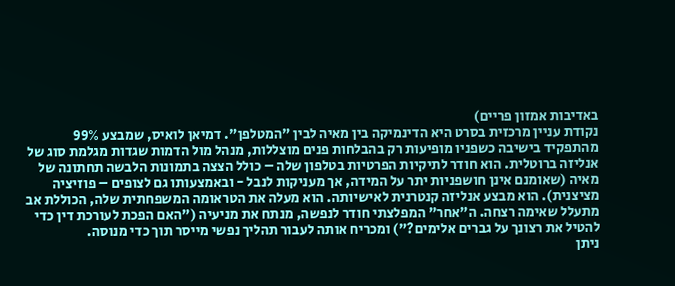באדיבות אמזון פריים)
נקודת עניין מרכזית בסרט היא הדינמיקה בין מאיה לבין "המטלפן". דמיאן לואיס, שמבצע 99% מהתפקיד בישיבה כשפניו מופיעות רק בהבלחות פנים מוצללות, מנהל מול הדמות שגדות מגלמת סוג של אנליזה ברוטלית. הוא חודר לתיקיות הפרטיות בטלפון שלה – כולל הצצה בתמונות הלבשה תחתונה של מאיה (שאומנם אינן חושפניות יתר על המידה, אך מעניקות לנבל - ובאמצעותו גם לצופים – פוזיציה מציצנית). הוא מבצע אנליזה קנטרנית לאישיותה. הוא מעלה את הטראומה המשפחתית שלה, הכוללת אב מתעלל שאימה רצחה. ה"אחר" המפלצתי חודר לנפשה, מנתח את מניעיה ("האם הפכת לעורכת דין כדי להטיל את רצונך על גברים אלימים?") ומכריח אותה לעבור תהליך נפשי מייסר תוך כדי מנוסה.
ניתן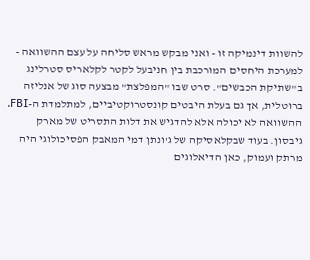להשוות דינמיקה זו - ואני מבקש מראש סליחה על עצם ההשוואה - למערכת היחסים המורכבת בין חניבעל לקטר לקלאריס סטרלינג ב"שתיקת הכבשים". סרט שבו "המפלצת" מבצעה סוג של אנליזה ברוטלית, אך גם בעלת היבטים קונסטרוקטיביים, למתלמדת ה-FBI. ההשוואה לא יכולה אלא להדגיש את דלות התסריט של מארק גיבסון. בעוד שבקלאסיקה של ג'ונתן דמי המאבק הפסיכולוגי היה מרתק ועמוק, כאן הדיאלוגים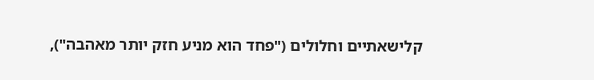קלישאתיים וחלולים ("פחד הוא מניע חזק יותר מאהבה"),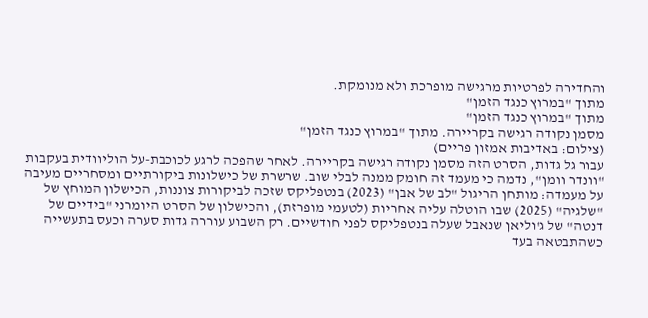והחדירה לפרטיות מרגישה מופרכת ולא מנומקת.
מתוך "במרוץ כנגד הזמן"
מתוך "במרוץ כנגד הזמן"
מסמן נקודה רגישה בקריירה. מתוך "במרוץ כנגד הזמן"
(צילום: באדיבות אמזון פריים)
עבור גל גדות, הסרט הזה מסמן נקודה רגישה בקריירה. לאחר שהפכה לרגע לכוכבת-על הוליוודית בעקבות "וונדר וומן", נדמה כי מעמד זה חומק ממנה לבלי שוב. שרשרת של כישלונות ביקורתיים ומסחריים מעיבה על מעמדה: מותחן הריגול "לב של אבן" (2023) בנטפליקס שזכה לביקורות צוננות, הכישלון המוחץ של "שלגיה" (2025) שבו הוטלה עליה אחריות (לטעמי מופרזת), והכישלון של הסרט היומרני "בידיים של דנטה" של ג'וליאן שנאבל שעלה בנטפליקס לפני חודשיים. רק השבוע עוררה גדות סערה וכעס בתעשייה כשהתבטאה בעד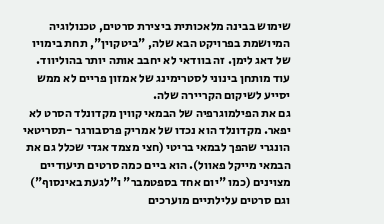שימוש בבינה מלאכותית ביצירת סרטים, טכנולוגיה המיושמת בפרויקט הבא שלה, "ביטקוין", תחת בימויו של דאג לימן. זה בוודאי לא יחבב אותה יותר בהוליווד. עוד מותחן בינוני לסטרימינג של אמזון פריים לא ממש יסייע לשיקום הקריירה שלה.
גם את הפילמוגרפיה של הבמאי קווין מקדונלד הסרט לא יפאר. מקדונלד הוא נכדו של אמריק פרסבורגר -תסריטאי הונגרי שהפך לבמאי בריטי (חצי מצמד אגדי שכלל גם את הבמאי מייקל פאוול). הוא ביים כמה סרטים תיעודיים מצוינים (כמו "יום אחד בספטמבר" ו"לגעת באינסוף") וגם סרטים עלילתיים מוערכים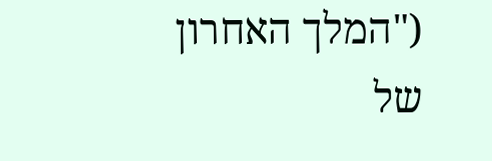("המלך האחרון של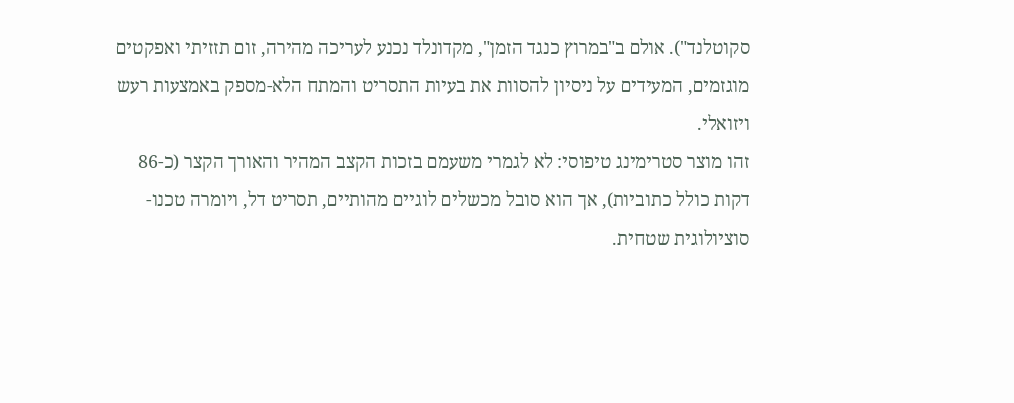סקוטלנד"). אולם ב"במרוץ כנגד הזמן", מקדונלד נכנע לעריכה מהירה, זום תזזיתי ואפקטים מוגזמים, המעידים על ניסיון להסוות את בעיות התסריט והמתח הלא-מספק באמצעות רעש ויזואלי.
זהו מוצר סטרימינג טיפוסי: לא לגמרי משעמם בזכות הקצב המהיר והאורך הקצר (כ-86 דקות כולל כתוביות), אך הוא סובל מכשלים לוגיים מהותיים, תסריט דל, ויומרה טכנו-סוציולוגית שטחית.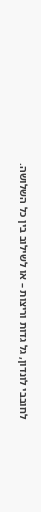לחובבי לונדון, גל גדות וריצות – או לשילוב בין כל השלושה.